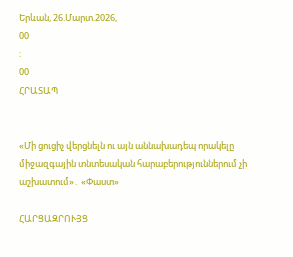Երևան, 26.Մարտ.2026,
00
:
00
ՀՐԱՏԱՊ


«Մի ցուցիչ վերցնելն ու այն աննախադեպ որակելը միջազգային տնտեսական հարաբերություններում չի աշխատում»․ «Փաստ»

ՀԱՐՑԱԶՐՈՒՅՑ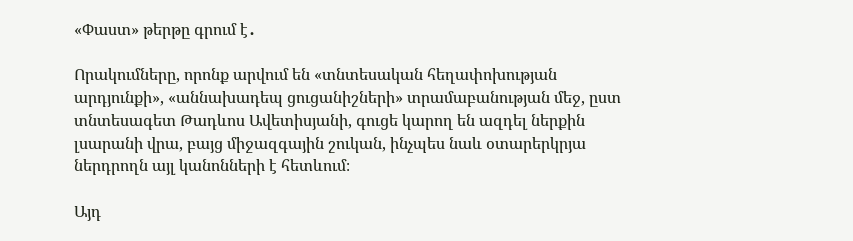«Փաստ» թերթը գրում է․

Որակումները, որոնք արվում են «տնտեսական հեղափոխության արդյունքի», «աննախադեպ ցուցանիշների» տրամաբանության մեջ, ըստ տնտեսագետ Թադևոս Ավետիսյանի, գուցե կարող են ազդել ներքին լսարանի վրա, բայց միջազգային շուկան, ինչպես նաև օտարերկրյա ներդրողն այլ կանոնների է հետևում։

Այդ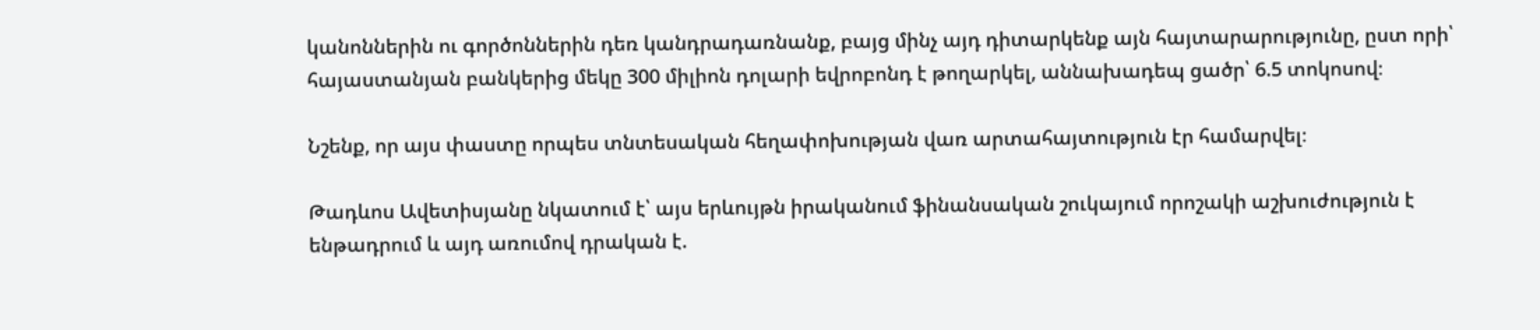կանոններին ու գործոններին դեռ կանդրադառնանք, բայց մինչ այդ դիտարկենք այն հայտարարությունը, ըստ որի՝ հայաստանյան բանկերից մեկը 300 միլիոն դոլարի եվրոբոնդ է թողարկել, աննախադեպ ցածր՝ 6.5 տոկոսով։

Նշենք, որ այս փաստը որպես տնտեսական հեղափոխության վառ արտահայտություն էր համարվել։

Թադևոս Ավետիսյանը նկատում է՝ այս երևույթն իրականում ֆինանսական շուկայում որոշակի աշխուժություն է ենթադրում և այդ առումով դրական է.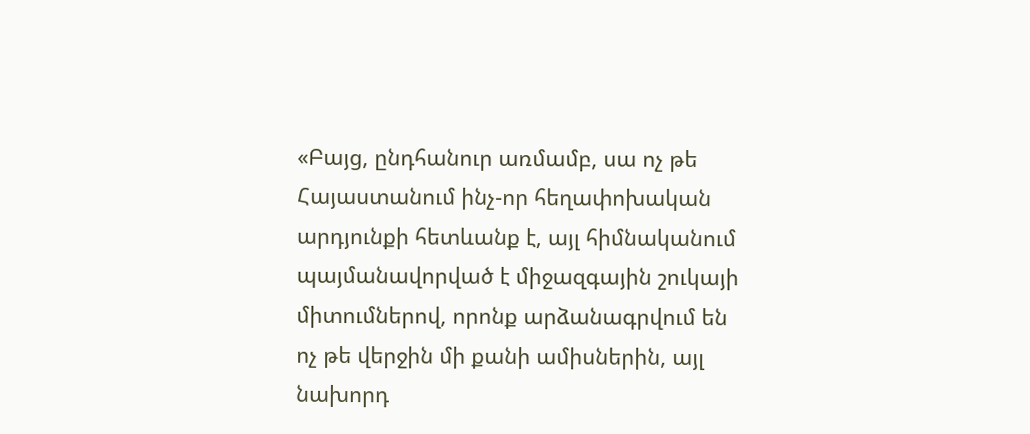«Բայց, ընդհանուր առմամբ, սա ոչ թե Հայաստանում ինչ-որ հեղափոխական արդյունքի հետևանք է, այլ հիմնականում պայմանավորված է միջազգային շուկայի միտումներով, որոնք արձանագրվում են ոչ թե վերջին մի քանի ամիսներին, այլ նախորդ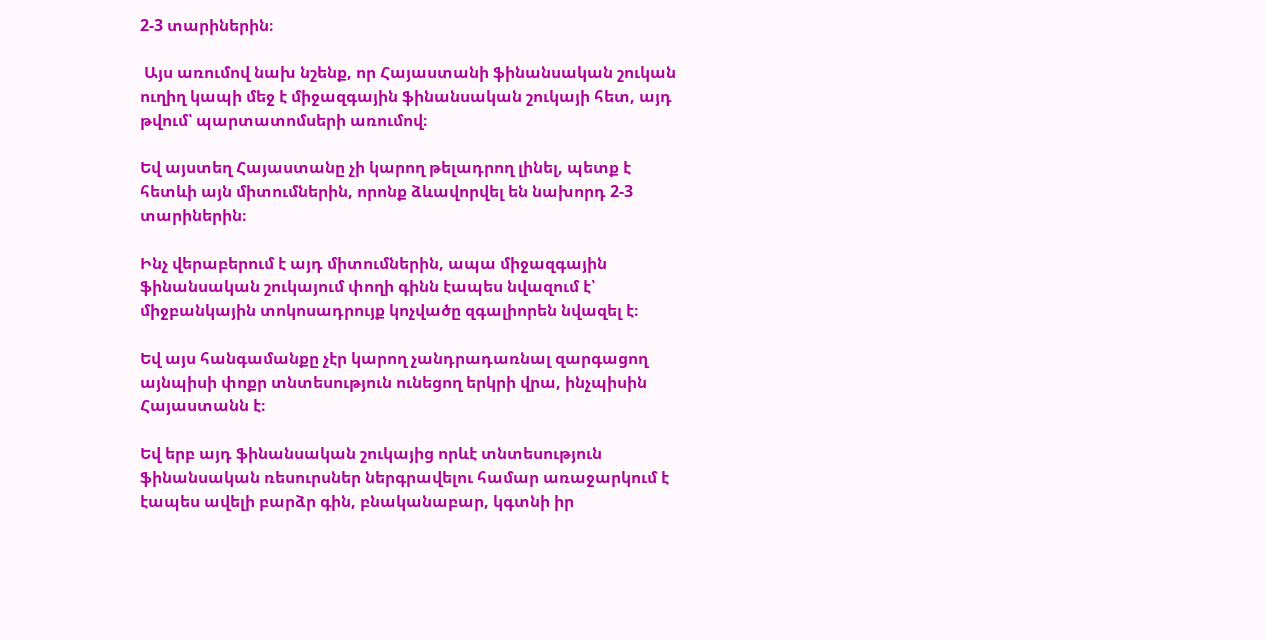2-3 տարիներին։

 Այս առումով նախ նշենք, որ Հայաստանի ֆինանսական շուկան ուղիղ կապի մեջ է միջազգային ֆինանսական շուկայի հետ, այդ թվում՝ պարտատոմսերի առումով։

Եվ այստեղ Հայաստանը չի կարող թելադրող լինել, պետք է հետևի այն միտումներին, որոնք ձևավորվել են նախորդ 2-3 տարիներին։

Ինչ վերաբերում է այդ միտումներին, ապա միջազգային ֆինանսական շուկայում փողի գինն էապես նվազում է՝ միջբանկային տոկոսադրույք կոչվածը զգալիորեն նվազել է։

Եվ այս հանգամանքը չէր կարող չանդրադառնալ զարգացող այնպիսի փոքր տնտեսություն ունեցող երկրի վրա, ինչպիսին Հայաստանն է։

Եվ երբ այդ ֆինանսական շուկայից որևէ տնտեսություն ֆինանսական ռեսուրսներ ներգրավելու համար առաջարկում է էապես ավելի բարձր գին, բնականաբար, կգտնի իր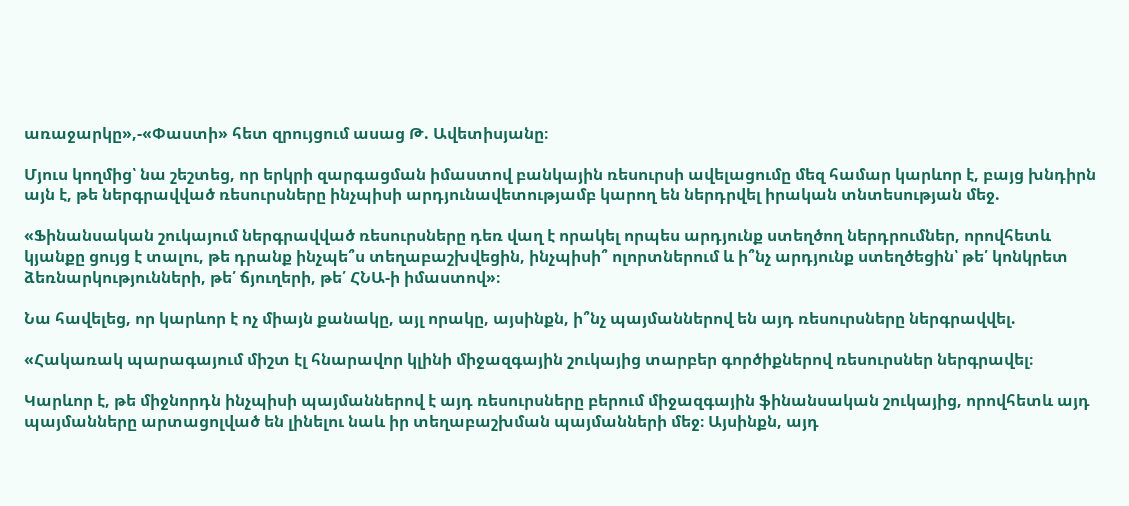առաջարկը»,-«Փաստի» հետ զրույցում ասաց Թ. Ավետիսյանը։

Մյուս կողմից՝ նա շեշտեց, որ երկրի զարգացման իմաստով բանկային ռեսուրսի ավելացումը մեզ համար կարևոր է, բայց խնդիրն այն է, թե ներգրավված ռեսուրսները ինչպիսի արդյունավետությամբ կարող են ներդրվել իրական տնտեսության մեջ.

«Ֆինանսական շուկայում ներգրավված ռեսուրսները դեռ վաղ է որակել որպես արդյունք ստեղծող ներդրումներ, որովհետև կյանքը ցույց է տալու, թե դրանք ինչպե՞ս տեղաբաշխվեցին, ինչպիսի՞ ոլորտներում և ի՞նչ արդյունք ստեղծեցին՝ թե՛ կոնկրետ ձեռնարկությունների, թե՛ ճյուղերի, թե՛ ՀՆԱ-ի իմաստով»։

Նա հավելեց, որ կարևոր է ոչ միայն քանակը, այլ որակը, այսինքն, ի՞նչ պայմաններով են այդ ռեսուրսները ներգրավվել.

«Հակառակ պարագայում միշտ էլ հնարավոր կլինի միջազգային շուկայից տարբեր գործիքներով ռեսուրսներ ներգրավել։

Կարևոր է, թե միջնորդն ինչպիսի պայմաններով է այդ ռեսուրսները բերում միջազգային ֆինանսական շուկայից, որովհետև այդ պայմանները արտացոլված են լինելու նաև իր տեղաբաշխման պայմանների մեջ։ Այսինքն, այդ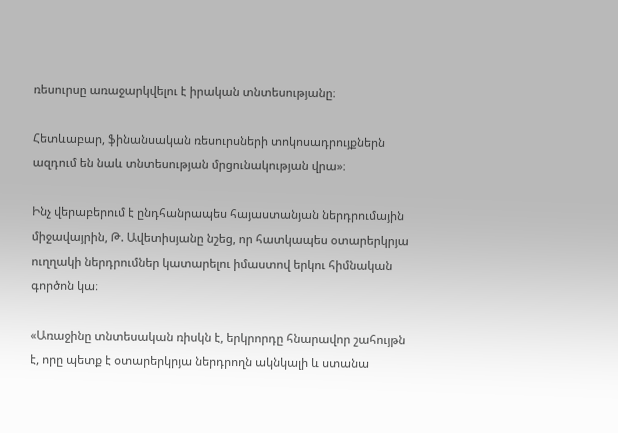ռեսուրսը առաջարկվելու է իրական տնտեսությանը։

Հետևաբար, ֆինանսական ռեսուրսների տոկոսադրույքներն ազդում են նաև տնտեսության մրցունակության վրա»։

Ինչ վերաբերում է ընդհանրապես հայաստանյան ներդրումային միջավայրին, Թ. Ավետիսյանը նշեց, որ հատկապես օտարերկրյա ուղղակի ներդրումներ կատարելու իմաստով երկու հիմնական գործոն կա։

«Առաջինը տնտեսական ռիսկն է, երկրորդը հնարավոր շահույթն է, որը պետք է օտարերկրյա ներդրողն ակնկալի և ստանա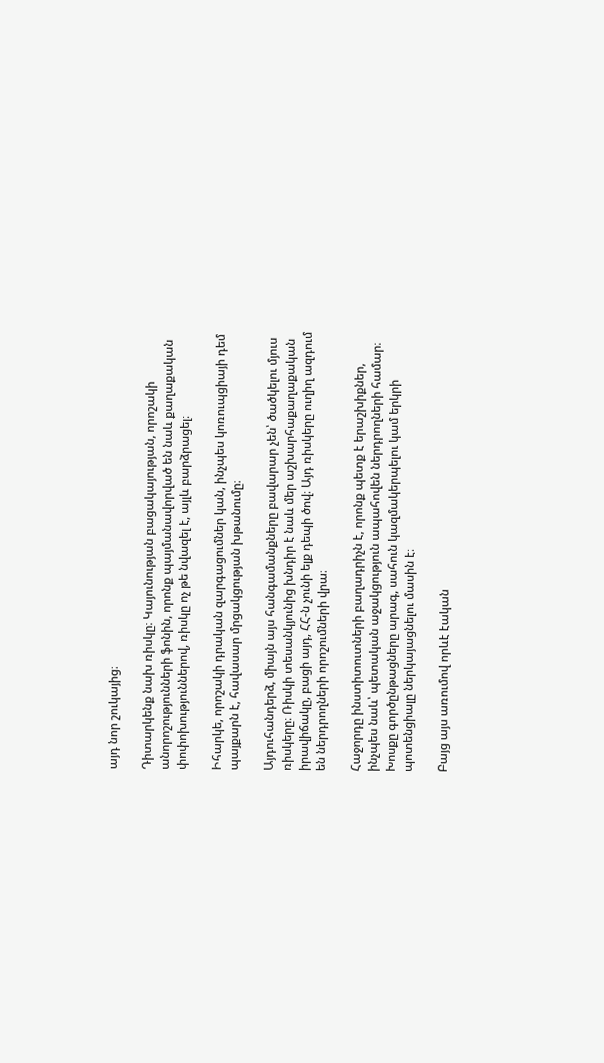այդ նոր շուկայից։

Դիտարկենք նախ ռիսկը։ Կայունության բացակայության, որոշակի անորոշությունների ֆոնին, որոնք պայմանավորված են նաև քաղաքական փոփոխություններով, ռիսկը ոչ թե նվազել է, այլև բարձրացել։

Իհարկե, որոշակի դրական զարգացումներ կան, ինչպես կոռուպցիայի դեմ պայքարն է, հավասար մրցակցության խթանումը։

Այդուհանդերձ, միայն այս հանգամանքները բավարար չեն՝ ծածկելու մյուս ռիսկերը։ Ռիսկի տեսանկյունից խնդիր է նաև մեր աշխարհաքաղաքական իրավիճակը, բացի այդ, ՀՀ-ն չունի ելք դեպի ծով։ Այդ ռիսկերը ուղիղ ազդում են ներդրողների որոշումների վրա։

Հաջորդը ինստիտուտների բաղադրիչն է, որոնք պետք է երաշխիքներ, ինչպես նաև՝ պետական աջակցություն ապահովեն ներդրողների համար։ Խոսքը գործընթացները արագ, սահուն կազմակերպելու կամ երկրի պոտենցիալը ներկայացնելու մասին է։

Բայց այս առումով որևէ էական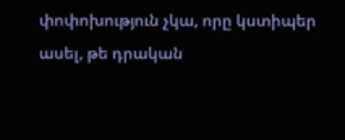փոփոխություն չկա, որը կստիպեր ասել, թե դրական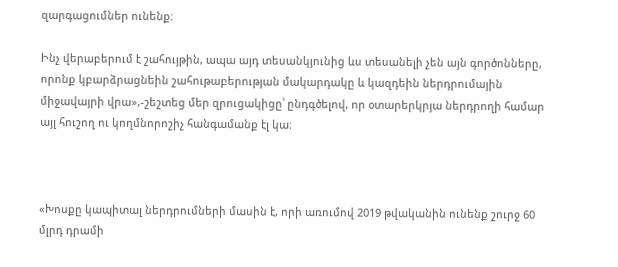զարգացումներ ունենք։

Ինչ վերաբերում է շահույթին, ապա այդ տեսանկյունից ևս տեսանելի չեն այն գործոնները, որոնք կբարձրացնեին շահութաբերության մակարդակը և կազդեին ներդրումային միջավայրի վրա»,-շեշտեց մեր զրուցակիցը՝ ընդգծելով, որ օտարերկրյա ներդրողի համար այլ հուշող ու կողմնորոշիչ հանգամանք էլ կա։



«Խոսքը կապիտալ ներդրումների մասին է, որի առումով 2019 թվականին ունենք շուրջ 60 մլրդ դրամի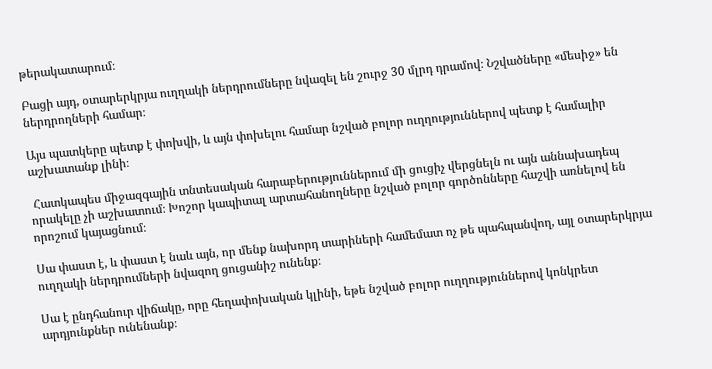թերակատարում։

Բացի այդ, օտարերկրյա ուղղակի ներդրումները նվազել են շուրջ 30 մլրդ դրամով։ Նշվածները «մեսիջ» են ներդրողների համար։

Այս պատկերը պետք է փոխվի, և այն փոխելու համար նշված բոլոր ուղղություններով պետք է համալիր աշխատանք լինի։

 Հատկապես միջազգային տնտեսական հարաբերություններում մի ցուցիչ վերցնելն ու այն աննախադեպ որակելը չի աշխատում։ Խոշոր կապիտալ արտահանողները նշված բոլոր գործոնները հաշվի առնելով են որոշում կայացնում։

Սա փաստ է, և փաստ է նաև այն, որ մենք նախորդ տարիների համեմատ ոչ թե պահպանվող, այլ օտարերկրյա ուղղակի ներդրումների նվազող ցուցանիշ ունենք։

Սա է ընդհանուր վիճակը, որը հեղափոխական կլինի, եթե նշված բոլոր ուղղություններով կոնկրետ արդյունքներ ունենանք։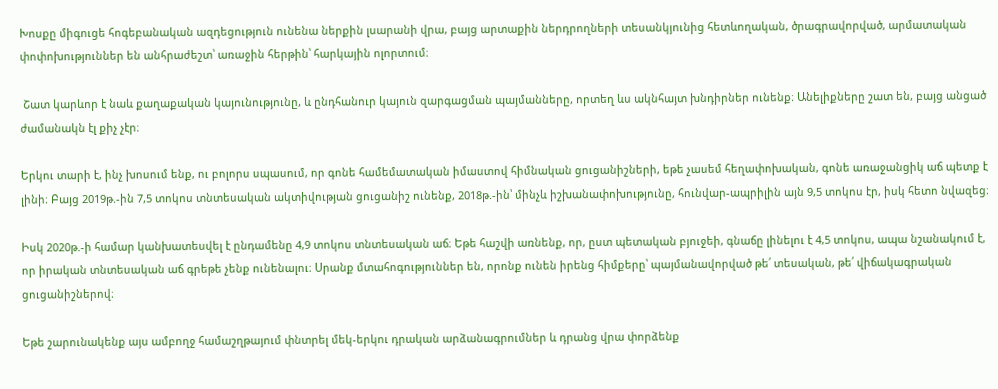Խոսքը միգուցե հոգեբանական ազդեցություն ունենա ներքին լսարանի վրա, բայց արտաքին ներդրողների տեսանկյունից հետևողական, ծրագրավորված, արմատական փոփոխություններ են անհրաժեշտ՝ առաջին հերթին՝ հարկային ոլորտում։

 Շատ կարևոր է նաև քաղաքական կայունությունը, և ընդհանուր կայուն զարգացման պայմանները, որտեղ ևս ակնհայտ խնդիրներ ունենք։ Անելիքները շատ են, բայց անցած ժամանակն էլ քիչ չէր։

Երկու տարի է, ինչ խոսում ենք, ու բոլորս սպասում, որ գոնե համեմատական իմաստով հիմնական ցուցանիշների, եթե չասեմ հեղափոխական, գոնե առաջանցիկ աճ պետք է լինի։ Բայց 2019թ.-ին 7,5 տոկոս տնտեսական ակտիվության ցուցանիշ ունենք, 2018թ.-ին՝ մինչև իշխանափոխությունը, հունվար-ապրիլին այն 9,5 տոկոս էր, իսկ հետո նվազեց։

Իսկ 2020թ.-ի համար կանխատեսվել է ընդամենը 4,9 տոկոս տնտեսական աճ։ Եթե հաշվի առնենք, որ, ըստ պետական բյուջեի, գնաճը լինելու է 4,5 տոկոս, ապա նշանակում է, որ իրական տնտեսական աճ գրեթե չենք ունենալու։ Սրանք մտահոգություններ են, որոնք ունեն իրենց հիմքերը՝ պայմանավորված թե՛ տեսական, թե՛ վիճակագրական ցուցանիշներով։

Եթե շարունակենք այս ամբողջ համաշղթայում փնտրել մեկ-երկու դրական արձանագրումներ և դրանց վրա փորձենք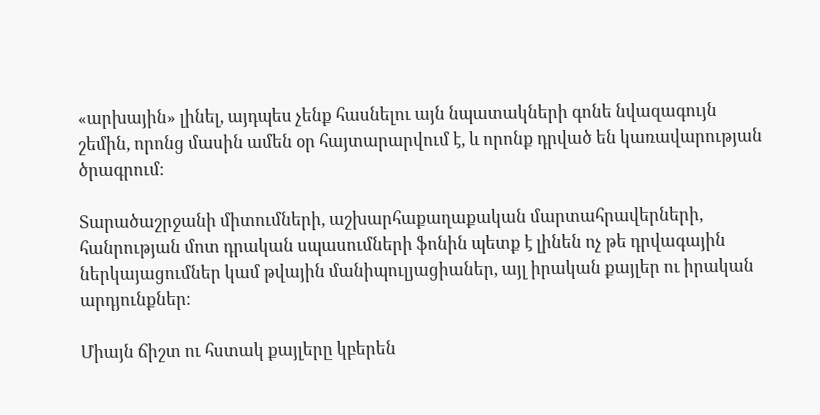«արխային» լինել, այդպես չենք հասնելու այն նպատակների գոնե նվազագույն շեմին, որոնց մասին ամեն օր հայտարարվում է, և որոնք դրված են կառավարության ծրագրում։

Տարածաշրջանի միտումների, աշխարհաքաղաքական մարտահրավերների, հանրության մոտ դրական սպասումների ֆոնին պետք է լինեն ոչ թե դրվագային ներկայացումներ կամ թվային մանիպուլյացիաներ, այլ իրական քայլեր ու իրական արդյունքներ։

Միայն ճիշտ ու հստակ քայլերը կբերեն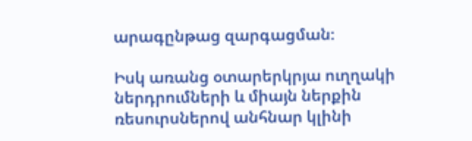արագընթաց զարգացման։

Իսկ առանց օտարերկրյա ուղղակի ներդրումների և միայն ներքին ռեսուրսներով անհնար կլինի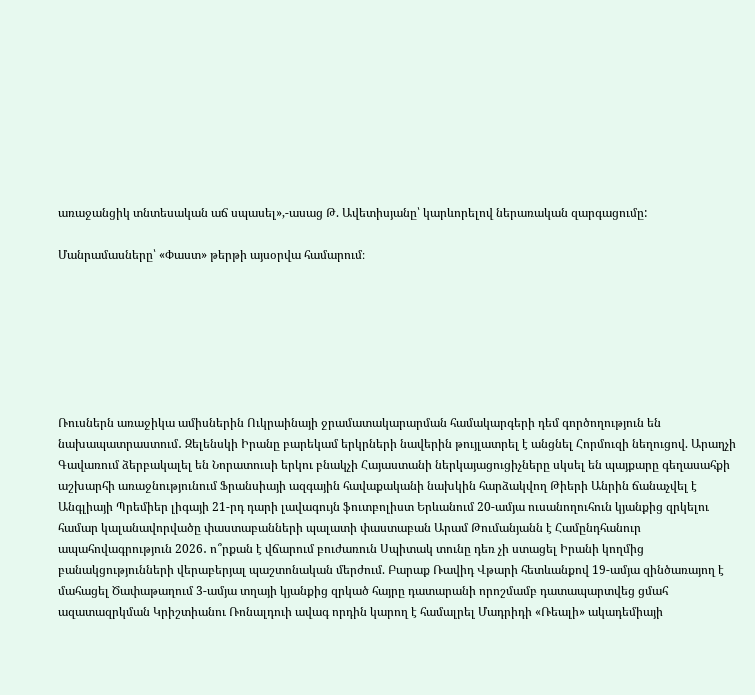առաջանցիկ տնտեսական աճ սպասել»,-ասաց Թ. Ավետիսյանը՝ կարևորելով ներառական զարգացումը:

Մանրամասները՝ «Փաստ» թերթի այսօրվա համարում։







Ռուսներն առաջիկա ամիսներին Ուկրաինայի ջրամատակարարման համակարգերի դեմ գործողություն են նախապատրաստում․ Զելենսկի Իրանը բարեկամ երկրների նավերին թույլատրել է անցնել Հորմուզի նեղուցով. Արաղչի Գավառում ձերբակալել են Նորատուսի երկու բնակչի Հայաստանի ներկայացուցիչները սկսել են պայքարը գեղասահքի աշխարհի առաջնությունում Ֆրանսիայի ազգային հավաքականի նախկին հարձակվող Թիերի Անրին ճանաչվել է Անգլիայի Պրեմիեր լիգայի 21-րդ դարի լավագույն ֆուտբոլիստ Երևանում 20-ամյա ուսանողուհուն կյանքից զրկելու համար կալանավորվածը փաստաբանների պալատի փաստաբան Արամ Թումանյանն է Համընդհանուր ապահովագրություն 2026․ ո՞րքան է վճարում բուժառուն Սպիտակ տունը դեռ չի ստացել Իրանի կողմից բանակցությունների վերաբերյալ պաշտոնական մերժում. Բարաք Ռավիդ Վթարի հետևանքով 19-ամյա զինծառայող է մահացել Ծափաթաղում 3-ամյա տղայի կյանքից զրկած հայրը դատարանի որոշմամբ դատապարտվեց ցմահ ազատազրկման Կրիշտիանու Ռոնալդուի ավագ որդին կարող է համալրել Մադրիդի «Ռեալի» ակադեմիայի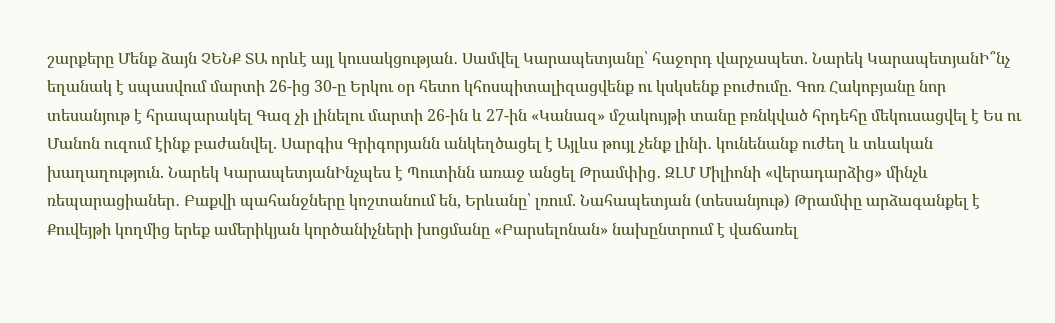շարքերը Մենք ձայն ՉԵՆՔ ՏԱ որևէ այլ կուսակցության․ Սամվել Կարապետյանը՝ հաջորդ վարչապետ. Նարեկ ԿարապետյանԻ՞նչ եղանակ է սպասվում մարտի 26-ից 30-ը Երկու օր հետո կհոսպիտալիզացվենք ու կսկսենք բուժումը. Գոռ Հակոբյանը նոր տեսանյութ է հրապարակել Գազ չի լինելու մարտի 26-ին և 27-ին «Կանազ» մշակույթի տանը բռնկված հրդեհը մեկուսացվել է Ես ու Մանոն ուզում էինք բաժանվել. Սարգիս Գրիգորյանն անկեղծացել է Այլևս թույլ չենք լինի․ կունենանք ուժեղ և տևական խաղաղություն. Նարեկ ԿարապետյանԻնչպես է Պուտինն առաջ անցել Թրամփից․ ԶԼՄ Միլիոնի «վերադարձից» մինչև ռեպարացիաներ․ Բաքվի պահանջները կոշտանում են, Երևանը՝ լռում. Նահապետյան (տեսանյութ) Թրամփը արձագանքել է Քուվեյթի կողմից երեք ամերիկյան կործանիչների խոցմանը «Բարսելոնան» նախընտրում է վաճառել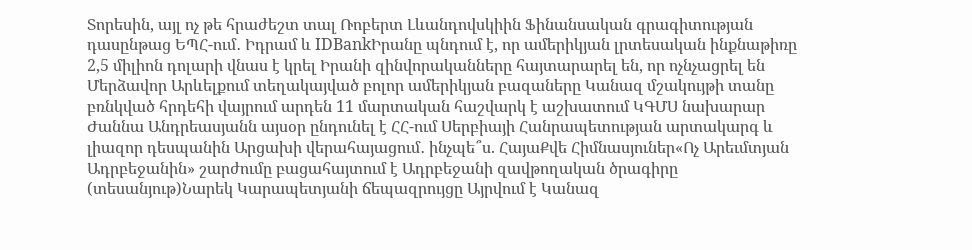Տորեսին, այլ ոչ թե հրաժեշտ տալ Ռոբերտ Լևանդովսկիին Ֆինանսական գրագիտության դասընթաց ԵՊՀ-ում․ Իդրամ և IDBankԻրանը պնդում է, որ ամերիկյան լրտեսական ինքնաթիռը 2,5 միլիոն դոլարի վնաս է կրել Իրանի զինվորականները հայտարարել են, որ ոչնչացրել են Մերձավոր Արևելքում տեղակայված բոլոր ամերիկյան բազաները Կանազ մշակույթի տանը բռնկված հրդեհի վայրում արդեն 11 մարտական հաշվարկ է աշխատում ԿԳՄՍ նախարար Ժաննա Անդրեասյանն այսօր ընդունել է ՀՀ-ում Սերբիայի Հանրապետության արտակարգ և լիազոր դեսպանին Արցախի վերահայացում․ ինչպե՞ս. ՀայաՔվե Հիմնասյուներ«Ոչ Արեւմտյան Ադրբեջանին» շարժումը բացահայտում է Ադրբեջանի զավթողական ծրագիրը (տեսանյութ)Նարեկ Կարապետյանի ճեպազրույցը Այրվում է Կանազ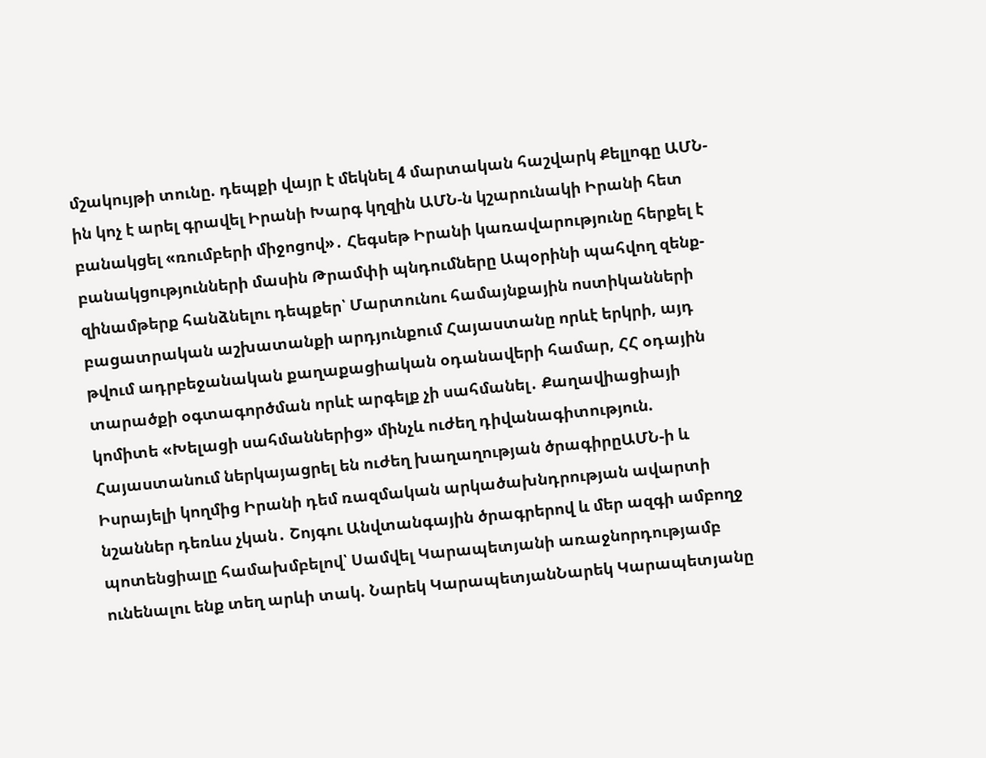մշակույթի տունը. դեպքի վայր է մեկնել 4 մարտական հաշվարկ Քելլոգը ԱՄՆ-ին կոչ է արել գրավել Իրանի Խարգ կղզին ԱՄՆ-ն կշարունակի Իրանի հետ բանակցել «ռումբերի միջոցով»․ Հեգսեթ Իրանի կառավարությունը հերքել է բանակցությունների մասին Թրամփի պնդումները Ապօրինի պահվող զենք-զինամթերք հանձնելու դեպքեր՝ Մարտունու համայնքային ոստիկանների բացատրական աշխատանքի արդյունքում Հայաստանը որևէ երկրի, այդ թվում ադրբեջանական քաղաքացիական օդանավերի համար, ՀՀ օդային տարածքի օգտագործման որևէ արգելք չի սահմանել․ Քաղավիացիայի կոմիտե «Խելացի սահմաններից» մինչև ուժեղ դիվանագիտություն. Հայաստանում ներկայացրել են ուժեղ խաղաղության ծրագիրըԱՄՆ-ի և Իսրայելի կողմից Իրանի դեմ ռազմական արկածախնդրության ավարտի նշաններ դեռևս չկան․ Շոյգու Անվտանգային ծրագրերով և մեր ազգի ամբողջ պոտենցիալը համախմբելով՝ Սամվել Կարապետյանի առաջնորդությամբ ունենալու ենք տեղ արևի տակ. Նարեկ ԿարապետյանՆարեկ Կարապետյանը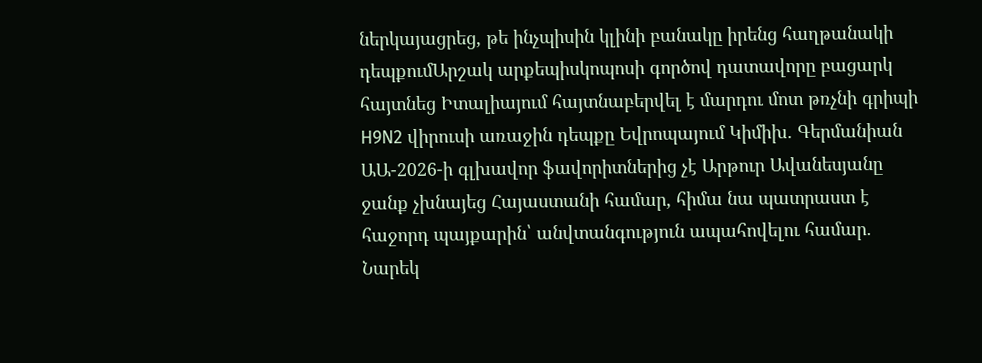ներկայացրեց, թե ինչպիսին կլինի բանակը իրենց հաղթանակի դեպքումԱրշակ արքեպիսկոպոսի գործով դատավորը բացարկ հայտնեց Իտալիայում հայտնաբերվել է մարդու մոտ թռչնի գրիպի H9N2 վիրուսի առաջին դեպքը Եվրոպայում Կիմիխ. Գերմանիան ԱԱ-2026-ի գլխավոր ֆավորիտներից չէ Արթուր Ավանեսյանը ջանք չխնայեց Հայաստանի համար, հիմա նա պատրաստ է հաջորդ պայքարին՝ անվտանգություն ապահովելու համար. Նարեկ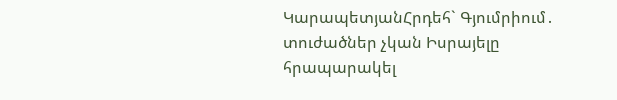ԿարապետյանՀրդեհ` Գյումրիում․ տուժածներ չկան Իսրայելը հրապարակել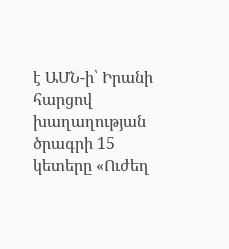է ԱՄՆ-ի՝ Իրանի հարցով խաղաղության ծրագրի 15 կետերը «Ուժեղ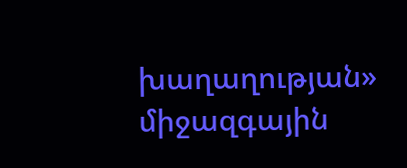խաղաղության» միջազգային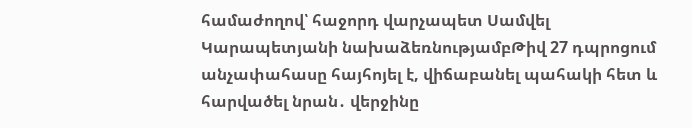համաժողով՝ հաջորդ վարչապետ Սամվել Կարապետյանի նախաձեռնությամբԹիվ 27 դպրոցում անչափահասը հայհոյել է, վիճաբանել պահակի հետ և հարվածել նրան․ վերջինը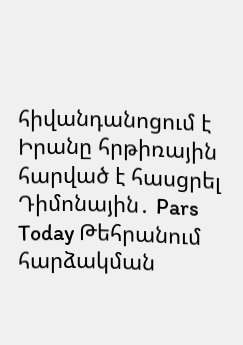հիվանդանոցում է Իրանը հրթիռային հարված է հասցրել Դիմոնային․ Pars Today Թեհրանում հարձակման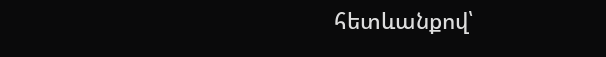հետևանքով՝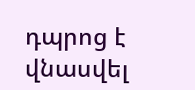դպրոց է վնասվել